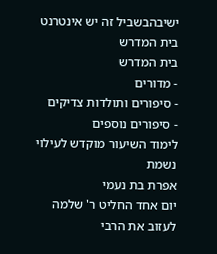ישיבהבשביל זה יש אינטרנט בית המדרש
בית המדרש
- מדורים
- סיפורים ותולדות צדיקים
- סיפורים נוספים
לימוד השיעור מוקדש לעילוי נשמת
אפרת בת נעמי
יום אחד החליט ר' שלמה לעזוב את הרבי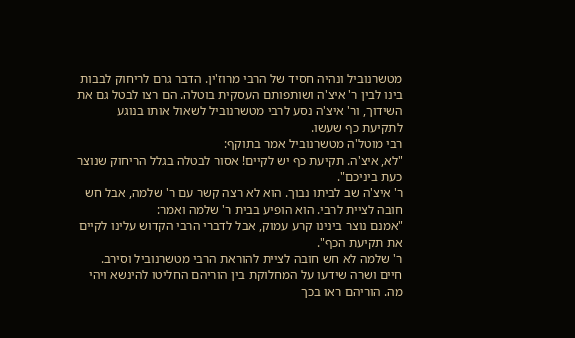מטשרנוביל ונהיה חסיד של הרבי מרוז'ין. הדבר גרם לריחוק לבבות בינו לבין ר' איצ'ה ושותפותם העסקית בוטלה. הם רצו לבטל גם את השידוך, ור' איצ'ה נסע לרבי מטשרנוביל לשאול אותו בנוגע לתקיעת כף שעשו.
רבי מוטל'ה מטשרנוביל אמר בתוקף:
"לא, איצ'ה. תקיעת כף יש לקיים! אסור לבטלה בגלל הריחוק שנוצר כעת ביניכם".
ר' איצ'ה שב לביתו נבוך. הוא לא רצה קשר עם ר' שלמה, אבל חש חובה לציית לרבי. הוא הופיע בבית ר' שלמה ואמר:
"אמנם נוצר בינינו קרע עמוק, אבל לדברי הרבי הקדוש עלינו לקיים את תקיעת הכף".
ר' שלמה לא חש חובה לציית להוראת הרבי מטשרנוביל וסירב.
חיים ושרה שידעו על המחלוקת בין הוריהם החליטו להינשא ויהי מה. הוריהם ראו בכך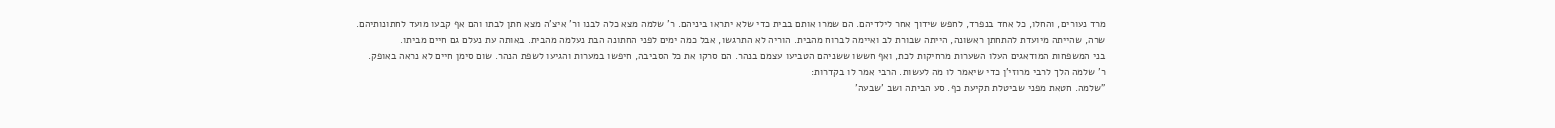מרד נעורים, והחלו, כל אחד בנפרד, לחפש שידוך אחר לילדיהם. הם שמרו אותם בבית כדי שלא יתראו ביניהם. ר' שלמה מצא כלה לבנו ור' איצ'ה מצא חתן לבתו והם אף קבעו מועד לחתונותיהם.
שרה, שהייתה מיועדת להתחתן ראשונה, הייתה שבורת לב ואיימה לברוח מהבית. הוריה לא התרגשו, אבל כמה ימים לפני החתונה הבת נעלמה מהבית. באותה עת נעלם גם חיים מביתו.
בני המשפחות המודאגים העלו השערות מרחיקות לכת, ואף חששו ששניהם הטביעו עצמם בנהר. הם סרקו את כל הסביבה, חיפשו במערות והגיעו לשפת הנהר. שום סימן חיים לא נראה באופק.
ר' שלמה הלך לרבי מרוזי'ן כדי שיאמר לו מה לעשות. הרבי אמר לו בקדרות:
"שלמה. חטאת מפני שביטלת תקיעת כף. סע הביתה ושב 'שבעה'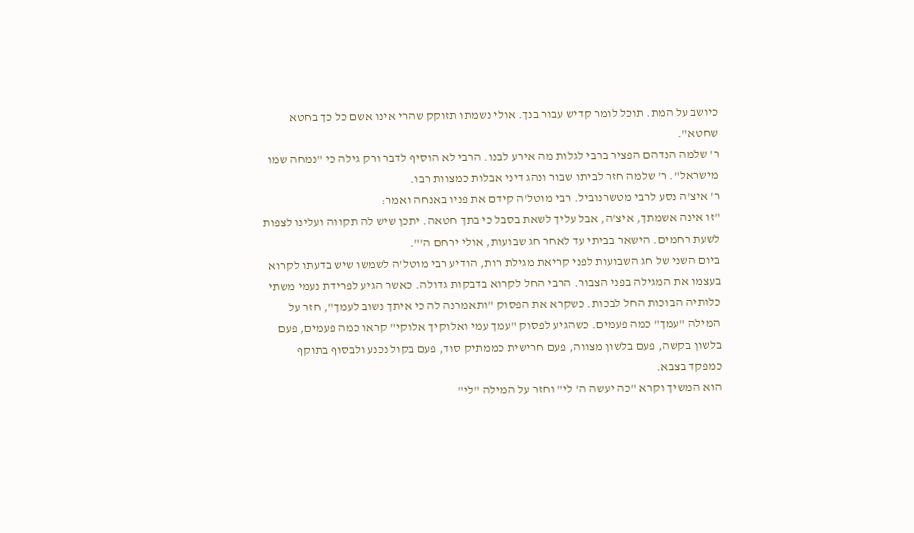כיושב על המת. תוכל לומר קדיש עבור בנך. אולי נשמתו תזוקק שהרי אינו אשם כל כך בחטא שחטא".
ר' שלמה הנדהם הפציר ברבי לגלות מה אירע לבנו. הרבי לא הוסיף לדבר ורק גילה כי "נמחה שמו מישראל". ר' שלמה חזר לביתו שבור ונהג דיני אבלות כמצוות רבו.
ר' איצ'ה נסע לרבי מטשרנוביל. רבי מוטל'ה קידם את פניו באנחה ואמר:
"זו אינה אשמתך, איצ'ה, אבל עליך לשאת בסבל כי בתך חטאה. יתכן שיש לה תקווה ועלינו לצפות לשעת רחמים. הישאר בביתי עד לאחר חג שבועות, אולי ירחם ה'".
ביום השני של חג השבועות לפני קריאת מגילת רות, הודיע רבי מוטל'ה לשמשו שיש בדעתו לקרוא בעצמו את המגילה בפני הצבור. הרבי החל לקרוא בדבקות גדולה. כאשר הגיע לפרידת נעמי משתי כלותיה הבוכות החל לבכות. כשקרא את הפסוק "ותאמרנה לה כי איתך נשוב לעמך", חזר על המילה "עמך" כמה פעמים. כשהגיע לפסוק "עמך עמי ואלוקיך אלוקי" קראו כמה פעמים, פעם בלשון בקשה, פעם בלשון מצווה, פעם חרישית כממתיק סוד, פעם בקול נכנע ולבסוף בתוקף כמפקד בצבא.
הוא המשיך וקרא "כה יעשה ה' לי" וחזר על המילה "לי"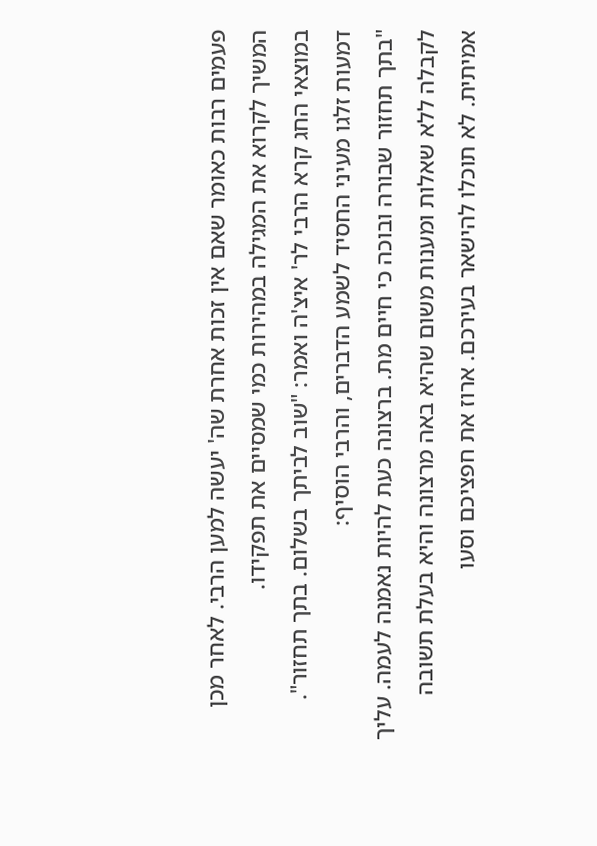פעמים רבות כאומר שאם אין זכות אחרת שה' יעשה למען הרבי. לאחר מכן המשיך לקרוא את המגילה במהירות כמי שמסיים את תפקידו.
במוצאי החג קרא הרבי לר' איצ'ה ואמר: "שוב לביתך בשלום. בתך תחזור".
דמעות זלגו מעיני החסיד לשמע הדברים, והרבי הוסיף:
"בתך תחזור שבורה ובוכה כי חיים מת. ברצונה כעת להיות נאמנה לעמה. עליך לקבלה ללא שאלות ומענות משום שהיא באה מרצונה והיא בעלת תשובה אמיתית. לא תוכלו להישאר בעירכם. ארוז את חפציכם וסעו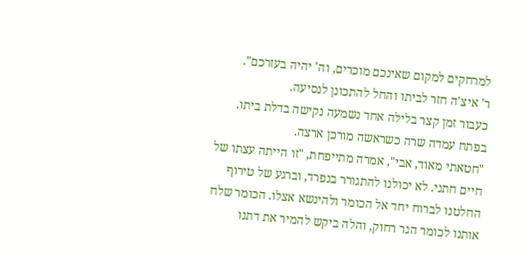למרחקים למקום שאינכם מוכרים, וה' יהיה בעזרכם".
ר' איצ'ה חזר לביתו והחל להתכונן לנסיעה.
כעבור זמן קצר בלילה אחד נשמעה נקישה בדלת ביתו. בפתח עמדה שרה כשראשה מורכן ארצה.
"חטאתי מאוד, אבי", אמרה מתייפחת, "זו הייתה עצתו של חיים חתני. לא יכולנו להתגורר בנפרד, וברגע של טירוף החלטנו לברוח יחד אל הכומר ולהינשא אצלו. הכומר שלח אותנו לכומר הגר רחוק, והלה ביקש להמיר את דתנו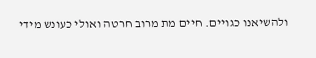ולהשיאנו כגויים. חיים מת מרוב חרטה ואולי כעונש מידי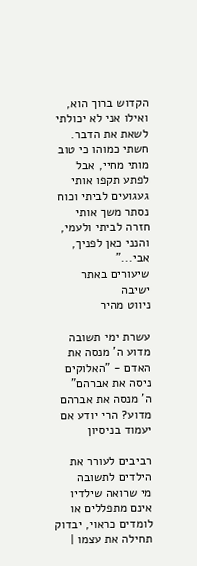הקדוש ברוך הוא, ואילו אני לא יכולתי לשאת את הדבר. חשתי כמוהו כי טוב מותי מחיי, אבל לפתע תקפו אותי געגועים לביתי וכוח נסתר משך אותי חזרה לביתי ולעמי, והנני כאן לפניך, אבי..."
שיעורים באתר ישיבה
ניווט מהיר

עשרת ימי תשובה מדוע ה' מנסה את האדם - "האלוקים ניסה את אברהם"
ה' מנסה את אברהם מדוע? הרי יודע אם יעמוד בניסיון

רביבים לעורר את הילדים לתשובה
מי שרואה שילדיו אינם מתפללים או לומדים כראוי, יבדוק תחילה את עצמו |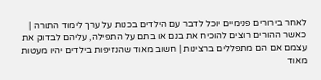לאחר בירורים פנימיים יוכל לדבר עם הילדים בכנות על ערך לימוד התורה | כאשר ההורים רוצים להוכיח את בנם או בתם על התפילה, עליהם לבדוק את עצמם אם הם מתפללים ברצינות | חשוב מאוד שהנזיפות בילדים יהיו מעטות מאוד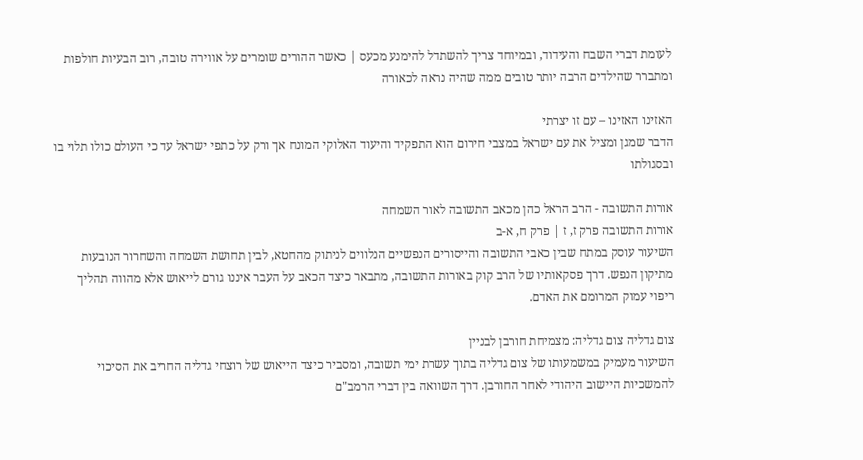לעומת דברי השבח והעידוד, ובמיוחד צריך להשתדל להימנע מכעס | כאשר ההורים שומרים על אווירה טובה, רוב הבעיות חולפות ומתברר שהילדים הרבה יותר טובים ממה שהיה נראה לכאורה

האזינו האזינו – עם זו יצרתי
הדבר שמגן ומציל את עם ישראל במצבי חירום הוא התפקיד והיעוד האלוקי המונח אך ורק על כתפי ישראל עד כי העולם כולו תלוי בו ובסגולתו

אורות התשובה - הרב הראל כהן מכאב התשובה לאור השמחה
אורות התשובה פרק ז, ז | פרק ח, א-ב
השיעור עוסק במתח שבין כאבי התשובה והייסורים הנפשיים הנלווים לניתוק מהחטא, לבין תחושת השמחה והשחרור הנובעות מתיקון הנפש. דרך פסקאותיו של הרב קוק באורות התשובה, מתבאר כיצד הכאב על העבר איננו גורם לייאוש אלא מהווה תהליך ריפוי עמוק המרומם את האדם.

צום גדליה צום גדליה: מצמיחת חורבן לבניין
השיעור מעמיק במשמעותו של צום גדליה בתוך עשרת ימי תשובה, ומסביר כיצד הייאוש של רוצחי גדליה החריב את הסיכוי להמשכיות היישוב היהודי לאחר החורבן. דרך השוואה בין דברי הרמב"ם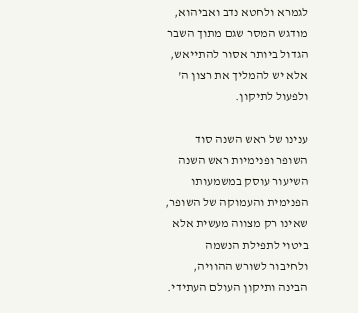לגמרא ולחטא נדב ואביהוא, מודגש המסר שגם מתוך השבר הגדול ביותר אסור להתייאש, אלא יש להמליך את רצון ה' ולפעול לתיקון.

ענינו של ראש השנה סוד השופר ופנימיות ראש השנה
השיעור עוסק במשמעותו הפנימית והעמוקה של השופר, שאינו רק מצווה מעשית אלא ביטוי לתפילת הנשמה ולחיבור לשורש ההוויה, הבינה ותיקון העולם העתידי.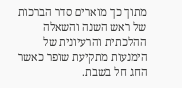מתוך כך מוארים סדר הברכות של ראש השנה והשאלה ההלכתית והרעיונית של הימנעות מתקיעת שופר כאשר החג חל בשבת.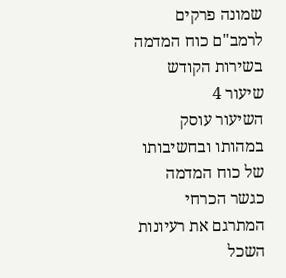שמונה פרקים לרמב"ם כוח המדמה בשירות הקודש
שיעור 4
השיעור עוסק במהותו ובחשיבותו של כוח המדמה כגשר הכרחי המתרגם את רעיונות השכל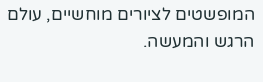המופשטים לציורים מוחשיים, עולם הרגש והמעשה.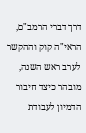דרך דברי הרמב"ם, הראי"ה קוק וההקשר לערב ראש השנה, מובהר כיצד חיבור הדמיון לעבודת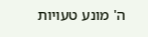ה' מונע טעויות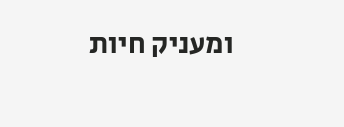ומעניק חיות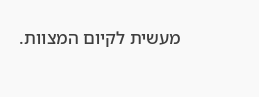מעשית לקיום המצוות.